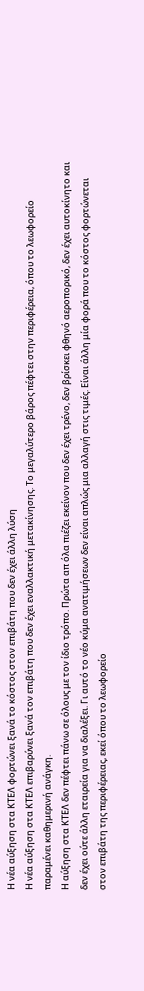Η νέα αύξηση στα ΚΤΕΛ φορτώνει ξανά το κόστος στον επιβάτη που δεν έχει άλλη λύση
Η νέα αύξηση στα ΚΤΕΛ επιβαρύνει ξανά τον επιβάτη που δεν έχει εναλλακτική μετακίνησης. Το μεγαλύτερο βάρος πέφτει στην περιφέρεια, όπου το λεωφορείο παραμένει καθημερινή ανάγκη.
Η αύξηση στα ΚΤΕΛ δεν πέφτει πάνω σε όλους με τον ίδιο τρόπο. Πρώτα απ όλα πιέζει εκείνον που δεν έχει τρένο, δεν βρίσκει φθηνό αεροπορικό, δεν έχει αυτοκίνητο και δεν έχει ούτε άλλη εταιρεία για να διαλέξει. Γι αυτό το νέο κύμα ανατιμήσεων δεν είναι απλώς μια αλλαγή στις τιμές. Είναι άλλη μία φορά που το κόστος φορτώνεται στον επιβάτη της περιφέρειας, εκεί όπου το λεωφορείο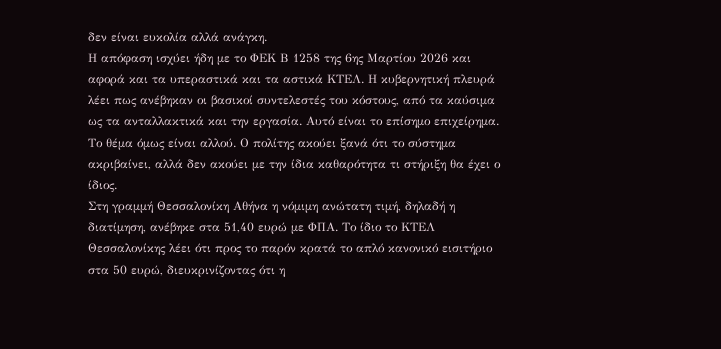δεν είναι ευκολία αλλά ανάγκη.
Η απόφαση ισχύει ήδη με το ΦΕΚ Β 1258 της 6ης Μαρτίου 2026 και αφορά και τα υπεραστικά και τα αστικά ΚΤΕΛ. Η κυβερνητική πλευρά λέει πως ανέβηκαν οι βασικοί συντελεστές του κόστους, από τα καύσιμα ως τα ανταλλακτικά και την εργασία. Αυτό είναι το επίσημο επιχείρημα. Το θέμα όμως είναι αλλού. Ο πολίτης ακούει ξανά ότι το σύστημα ακριβαίνει, αλλά δεν ακούει με την ίδια καθαρότητα τι στήριξη θα έχει ο ίδιος.
Στη γραμμή Θεσσαλονίκη Αθήνα η νόμιμη ανώτατη τιμή, δηλαδή η διατίμηση, ανέβηκε στα 51,40 ευρώ με ΦΠΑ. Το ίδιο το ΚΤΕΛ Θεσσαλονίκης λέει ότι προς το παρόν κρατά το απλό κανονικό εισιτήριο στα 50 ευρώ, διευκρινίζοντας ότι η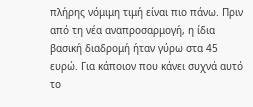πλήρης νόμιμη τιμή είναι πιο πάνω. Πριν από τη νέα αναπροσαρμογή, η ίδια βασική διαδρομή ήταν γύρω στα 45 ευρώ. Για κάποιον που κάνει συχνά αυτό το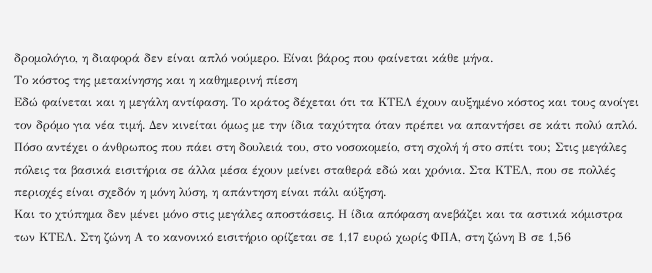δρομολόγιο, η διαφορά δεν είναι απλό νούμερο. Είναι βάρος που φαίνεται κάθε μήνα.
Το κόστος της μετακίνησης και η καθημερινή πίεση
Εδώ φαίνεται και η μεγάλη αντίφαση. Το κράτος δέχεται ότι τα ΚΤΕΛ έχουν αυξημένο κόστος και τους ανοίγει τον δρόμο για νέα τιμή. Δεν κινείται όμως με την ίδια ταχύτητα όταν πρέπει να απαντήσει σε κάτι πολύ απλό. Πόσο αντέχει ο άνθρωπος που πάει στη δουλειά του, στο νοσοκομείο, στη σχολή ή στο σπίτι του; Στις μεγάλες πόλεις τα βασικά εισιτήρια σε άλλα μέσα έχουν μείνει σταθερά εδώ και χρόνια. Στα ΚΤΕΛ, που σε πολλές περιοχές είναι σχεδόν η μόνη λύση, η απάντηση είναι πάλι αύξηση.
Και το χτύπημα δεν μένει μόνο στις μεγάλες αποστάσεις. Η ίδια απόφαση ανεβάζει και τα αστικά κόμιστρα των ΚΤΕΛ. Στη ζώνη Α το κανονικό εισιτήριο ορίζεται σε 1,17 ευρώ χωρίς ΦΠΑ, στη ζώνη Β σε 1,56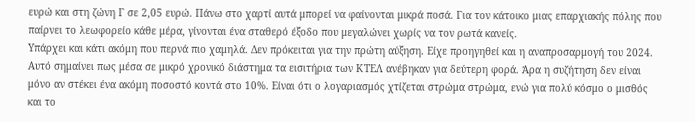ευρώ και στη ζώνη Γ σε 2,05 ευρώ. Πάνω στο χαρτί αυτά μπορεί να φαίνονται μικρά ποσά. Για τον κάτοικο μιας επαρχιακής πόλης που παίρνει το λεωφορείο κάθε μέρα, γίνονται ένα σταθερό έξοδο που μεγαλώνει χωρίς να τον ρωτά κανείς.
Υπάρχει και κάτι ακόμη που περνά πιο χαμηλά. Δεν πρόκειται για την πρώτη αύξηση. Είχε προηγηθεί και η αναπροσαρμογή του 2024. Αυτό σημαίνει πως μέσα σε μικρό χρονικό διάστημα τα εισιτήρια των ΚΤΕΛ ανέβηκαν για δεύτερη φορά. Άρα η συζήτηση δεν είναι μόνο αν στέκει ένα ακόμη ποσοστό κοντά στο 10%. Είναι ότι ο λογαριασμός χτίζεται στρώμα στρώμα, ενώ για πολύ κόσμο ο μισθός και το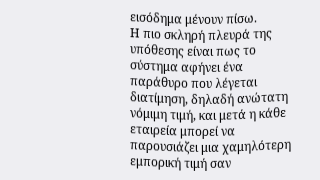εισόδημα μένουν πίσω.
Η πιο σκληρή πλευρά της υπόθεσης είναι πως το σύστημα αφήνει ένα παράθυρο που λέγεται διατίμηση, δηλαδή ανώτατη νόμιμη τιμή, και μετά η κάθε εταιρεία μπορεί να παρουσιάζει μια χαμηλότερη εμπορική τιμή σαν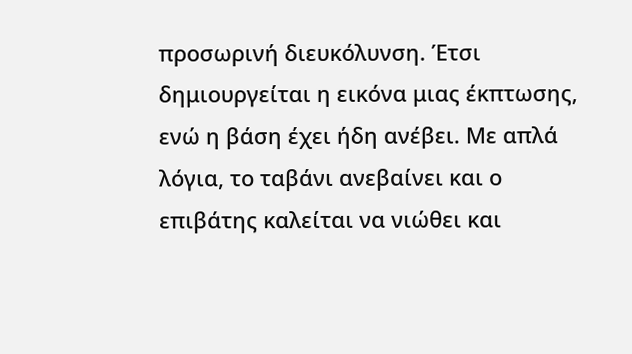προσωρινή διευκόλυνση. Έτσι δημιουργείται η εικόνα μιας έκπτωσης, ενώ η βάση έχει ήδη ανέβει. Με απλά λόγια, το ταβάνι ανεβαίνει και ο επιβάτης καλείται να νιώθει και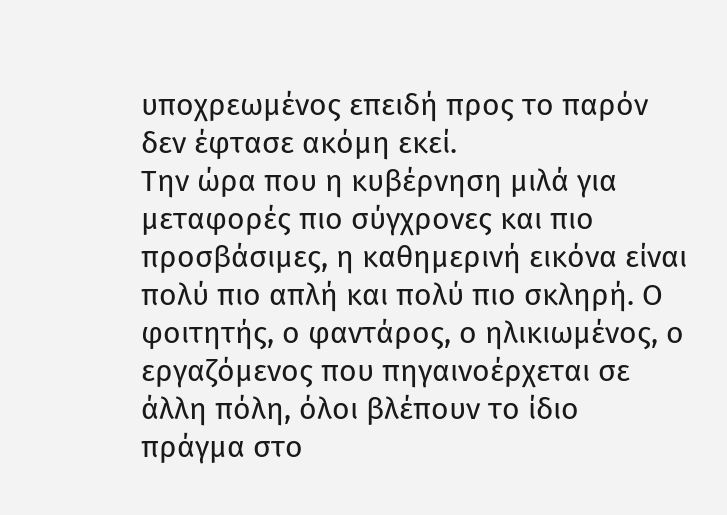υποχρεωμένος επειδή προς το παρόν δεν έφτασε ακόμη εκεί.
Την ώρα που η κυβέρνηση μιλά για μεταφορές πιο σύγχρονες και πιο προσβάσιμες, η καθημερινή εικόνα είναι πολύ πιο απλή και πολύ πιο σκληρή. Ο φοιτητής, ο φαντάρος, ο ηλικιωμένος, ο εργαζόμενος που πηγαινοέρχεται σε άλλη πόλη, όλοι βλέπουν το ίδιο πράγμα στο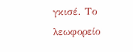γκισέ. Το λεωφορείο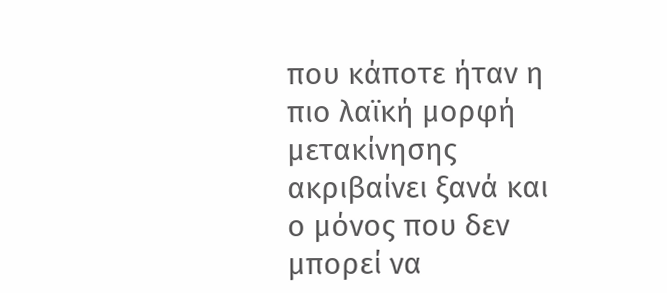που κάποτε ήταν η πιο λαϊκή μορφή μετακίνησης ακριβαίνει ξανά και ο μόνος που δεν μπορεί να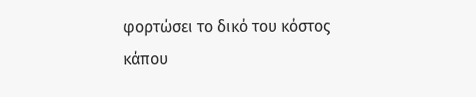φορτώσει το δικό του κόστος κάπου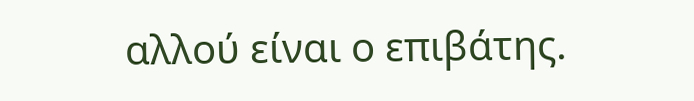αλλού είναι ο επιβάτης.